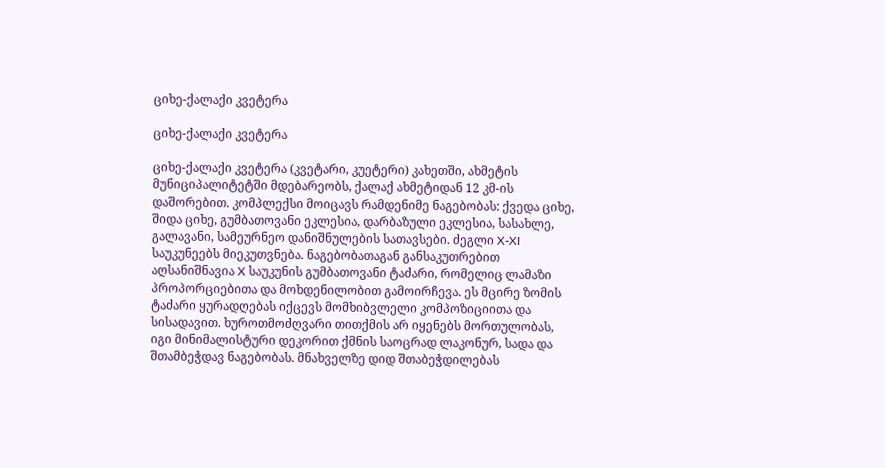ციხე-ქალაქი კვეტერა

ციხე-ქალაქი კვეტერა

ციხე-ქალაქი კვეტერა (კვეტარი, კუეტერი) კახეთში, ახმეტის მუნიციპალიტეტში მდებარეობს, ქალაქ ახმეტიდან 12 კმ-ის დაშორებით. კომპლექსი მოიცავს რამდენიმე ნაგებობას: ქვედა ციხე, შიდა ციხე, გუმბათოვანი ეკლესია, დარბაზული ეკლესია, სასახლე, გალავანი, სამეურნეო დანიშნულების სათავსები. ძეგლი X-XI საუკუნეებს მიეკუთვნება. ნაგებობათაგან განსაკუთრებით აღსანიშნავია X საუკუნის გუმბათოვანი ტაძარი, რომელიც ლამაზი პროპორციებითა და მოხდენილობით გამოირჩევა. ეს მცირე ზომის ტაძარი ყურადღებას იქცევს მომხიბვლელი კომპოზიციითა და სისადავით. ხუროთმოძღვარი თითქმის არ იყენებს მორთულობას, იგი მინიმალისტური დეკორით ქმნის საოცრად ლაკონურ, სადა და შთამბეჭდავ ნაგებობას. მნახველზე დიდ შთაბეჭდილებას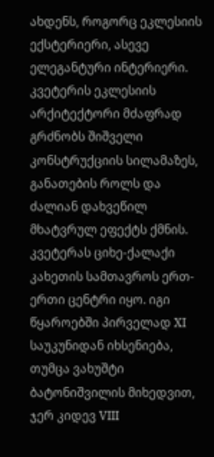ახდენს, როგორც ეკლესიის ექსტერიერი, ასევე ელეგანტური ინტერიერი. კვეტერის ეკლესიის არქიტექტორი მძაფრად გრძნობს შიშველი კონსტრუქციის სილამაზეს, განათების როლს და ძალიან დახვეწილ მხატვრულ ეფექტს ქმნის. კვეტერას ციხე-ქალაქი კახეთის სამთავროს ერთ-ერთი ცენტრი იყო. იგი წყაროებში პირველად XI საუკუნიდან იხსენიება, თუმცა ვახუშტი ბატონიშვილის მიხედვით, ჯერ კიდევ VIII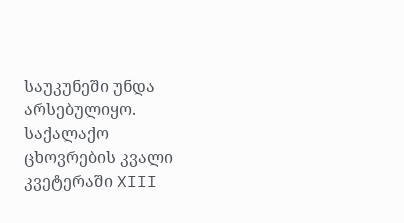საუკუნეში უნდა არსებულიყო. საქალაქო ცხოვრების კვალი კვეტერაში XIII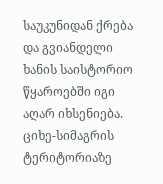საუკუნიდან ქრება და გვიანდელი ხანის საისტორიო წყაროებში იგი აღარ იხსენიება. ციხე-სიმაგრის ტერიტორიაზე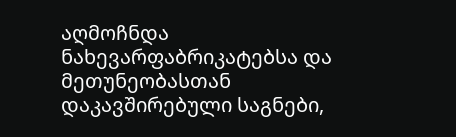აღმოჩნდა ნახევარფაბრიკატებსა და მეთუნეობასთან დაკავშირებული საგნები,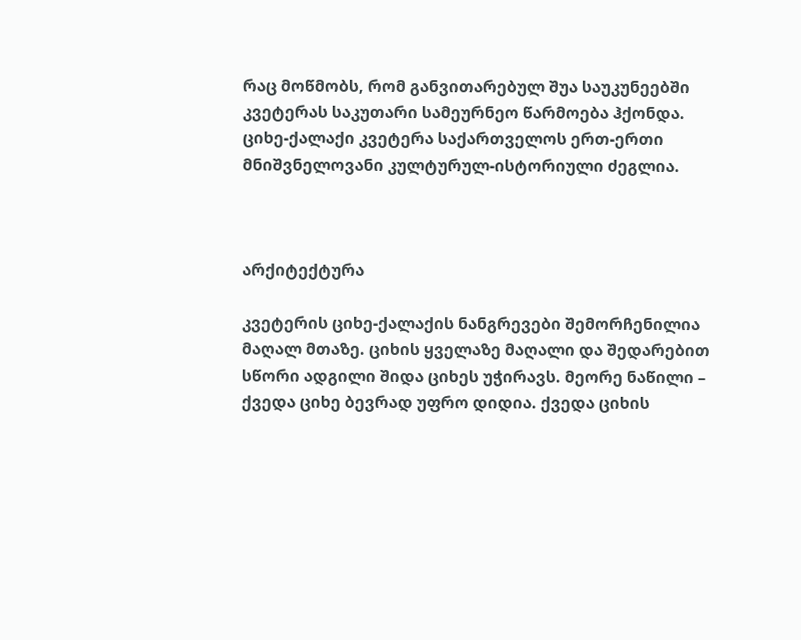რაც მოწმობს, რომ განვითარებულ შუა საუკუნეებში კვეტერას საკუთარი სამეურნეო წარმოება ჰქონდა. ციხე-ქალაქი კვეტერა საქართველოს ერთ-ერთი მნიშვნელოვანი კულტურულ-ისტორიული ძეგლია.



არქიტექტურა

კვეტერის ციხე-ქალაქის ნანგრევები შემორჩენილია მაღალ მთაზე. ციხის ყველაზე მაღალი და შედარებით სწორი ადგილი შიდა ციხეს უჭირავს. მეორე ნაწილი – ქვედა ციხე ბევრად უფრო დიდია. ქვედა ციხის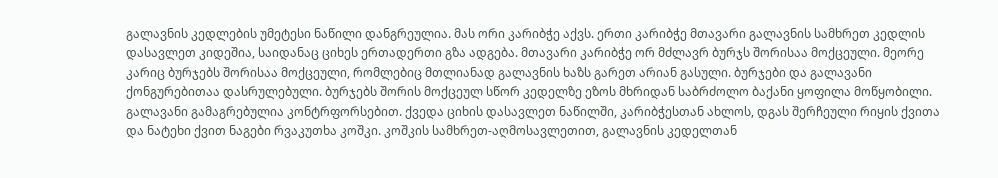გალავნის კედლების უმეტესი ნაწილი დანგრეულია. მას ორი კარიბჭე აქვს. ერთი კარიბჭე მთავარი გალავნის სამხრეთ კედლის დასავლეთ კიდეშია, საიდანაც ციხეს ერთადერთი გზა ადგება. მთავარი კარიბჭე ორ მძლავრ ბურჯს შორისაა მოქცეული. მეორე კარიც ბურჯებს შორისაა მოქცეული, რომლებიც მთლიანად გალავნის ხაზს გარეთ არიან გასული. ბურჯები და გალავანი ქონგურებითაა დასრულებული. ბურჯებს შორის მოქცეულ სწორ კედელზე ეზოს მხრიდან საბრძოლო ბაქანი ყოფილა მოწყობილი. გალავანი გამაგრებულია კონტრფორსებით. ქვედა ციხის დასავლეთ ნაწილში, კარიბჭესთან ახლოს, დგას შერჩეული რიყის ქვითა და ნატეხი ქვით ნაგები რვაკუთხა კოშკი. კოშკის სამხრეთ-აღმოსავლეთით, გალავნის კედელთან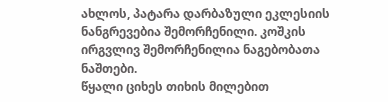ახლოს, პატარა დარბაზული ეკლესიის ნანგრევებია შემორჩენილი. კოშკის ირგვლივ შემორჩენილია ნაგებობათა ნაშთები.
წყალი ციხეს თიხის მილებით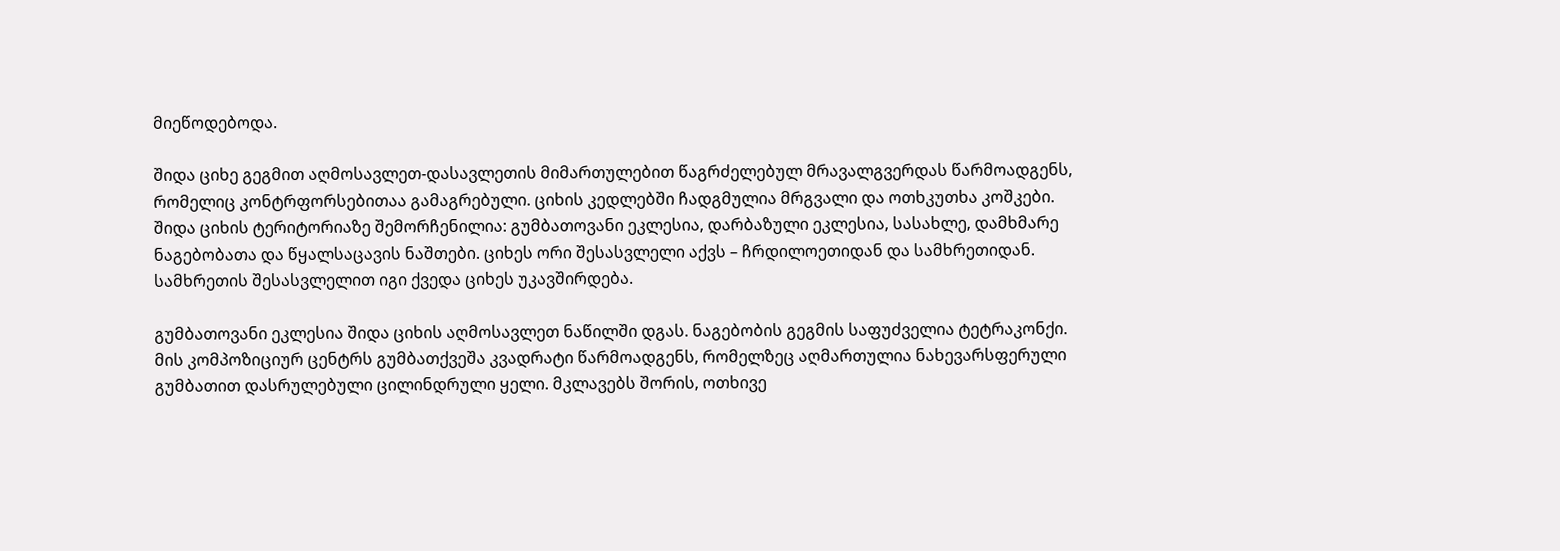მიეწოდებოდა.

შიდა ციხე გეგმით აღმოსავლეთ-დასავლეთის მიმართულებით წაგრძელებულ მრავალგვერდას წარმოადგენს, რომელიც კონტრფორსებითაა გამაგრებული. ციხის კედლებში ჩადგმულია მრგვალი და ოთხკუთხა კოშკები. შიდა ციხის ტერიტორიაზე შემორჩენილია: გუმბათოვანი ეკლესია, დარბაზული ეკლესია, სასახლე, დამხმარე ნაგებობათა და წყალსაცავის ნაშთები. ციხეს ორი შესასვლელი აქვს – ჩრდილოეთიდან და სამხრეთიდან. სამხრეთის შესასვლელით იგი ქვედა ციხეს უკავშირდება.

გუმბათოვანი ეკლესია შიდა ციხის აღმოსავლეთ ნაწილში დგას. ნაგებობის გეგმის საფუძველია ტეტრაკონქი. მის კომპოზიციურ ცენტრს გუმბათქვეშა კვადრატი წარმოადგენს, რომელზეც აღმართულია ნახევარსფერული გუმბათით დასრულებული ცილინდრული ყელი. მკლავებს შორის, ოთხივე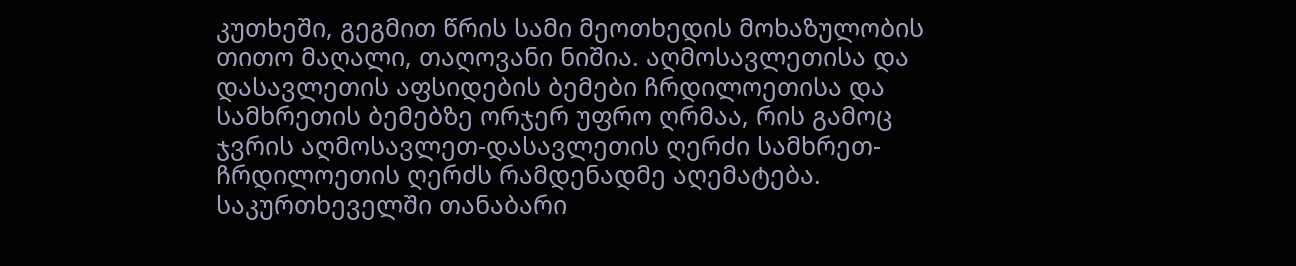კუთხეში, გეგმით წრის სამი მეოთხედის მოხაზულობის თითო მაღალი, თაღოვანი ნიშია. აღმოსავლეთისა და დასავლეთის აფსიდების ბემები ჩრდილოეთისა და სამხრეთის ბემებზე ორჯერ უფრო ღრმაა, რის გამოც ჯვრის აღმოსავლეთ-დასავლეთის ღერძი სამხრეთ-ჩრდილოეთის ღერძს რამდენადმე აღემატება. საკურთხეველში თანაბარი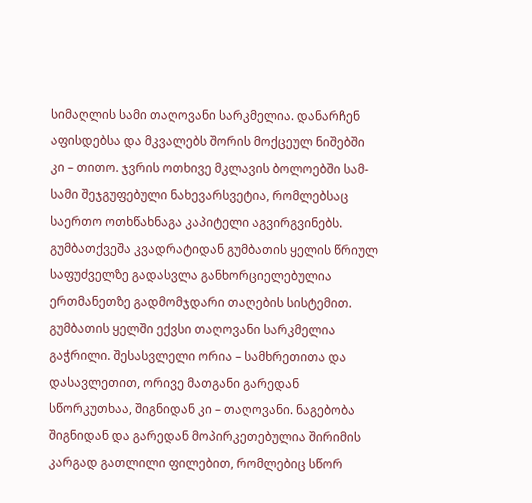სიმაღლის სამი თაღოვანი სარკმელია. დანარჩენ აფისდებსა და მკვალებს შორის მოქცეულ ნიშებში კი – თითო. ჯვრის ოთხივე მკლავის ბოლოებში სამ-სამი შეჯგუფებული ნახევარსვეტია, რომლებსაც საერთო ოთხწახნაგა კაპიტელი აგვირგვინებს. გუმბათქვეშა კვადრატიდან გუმბათის ყელის წრიულ საფუძველზე გადასვლა განხორციელებულია ერთმანეთზე გადმომჯდარი თაღების სისტემით. გუმბათის ყელში ექვსი თაღოვანი სარკმელია გაჭრილი. შესასვლელი ორია – სამხრეთითა და დასავლეთით, ორივე მათგანი გარედან სწორკუთხაა, შიგნიდან კი – თაღოვანი. ნაგებობა შიგნიდან და გარედან მოპირკეთებულია შირიმის კარგად გათლილი ფილებით, რომლებიც სწორ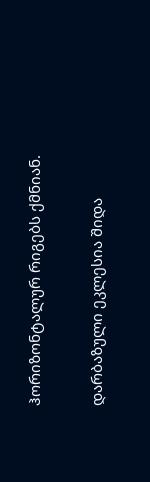ჰორიზონტალურ რიგებს ქმნიან.

დარბაზული ეკლესია შიდა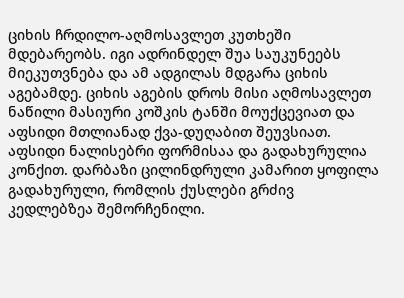ციხის ჩრდილო-აღმოსავლეთ კუთხეში მდებარეობს. იგი ადრინდელ შუა საუკუნეებს მიეკუთვნება და ამ ადგილას მდგარა ციხის აგებამდე. ციხის აგების დროს მისი აღმოსავლეთ ნაწილი მასიური კოშკის ტანში მოუქცევიათ და აფსიდი მთლიანად ქვა-დუღაბით შეუვსიათ. აფსიდი ნალისებრი ფორმისაა და გადახურულია კონქით. დარბაზი ცილინდრული კამარით ყოფილა გადახურული, რომლის ქუსლები გრძივ კედლებზეა შემორჩენილი.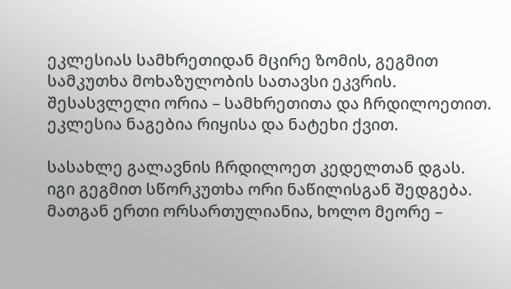ეკლესიას სამხრეთიდან მცირე ზომის, გეგმით სამკუთხა მოხაზულობის სათავსი ეკვრის. შესასვლელი ორია – სამხრეთითა და ჩრდილოეთით. ეკლესია ნაგებია რიყისა და ნატეხი ქვით.

სასახლე გალავნის ჩრდილოეთ კედელთან დგას. იგი გეგმით სწორკუთხა ორი ნაწილისგან შედგება. მათგან ერთი ორსართულიანია, ხოლო მეორე –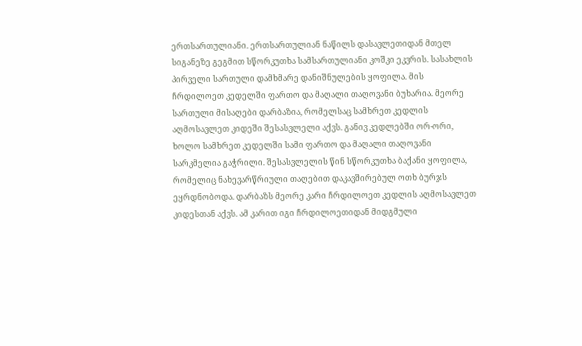ერთსართულიანი. ერთსართულიან ნაწილს დასავლეთიდან მთელ სიგანეზე გეგმით სწორკუთხა სამსართულიანი კოშკი ეკვრის. სასახლის პირველი სართული დამხმარე დანიშნულების ყოფილა. მის ჩრდილოეთ კედელში ფართო და მაღალი თაღოვანი ბუხარია. მეორე სართული მისაღები დარბაზია, რომელსაც სამხრეთ კედლის აღმოსავლეთ კიდეში შესასვლელი აქვს. განივ კედლებში ორ-ორი, ხოლო სამხრეთ კედელში სამი ფართო და მაღალი თაღოვანი სარკმელია გაჭრილი. შესასვლელის წინ სწორკუთხა ბაქანი ყოფილა, რომელიც ნახევარწრიული თაღებით დაკავშირებულ ოთხ ბურჯს ეყრდნობოდა. დარბაზს მეორე კარი ჩრდილოეთ კედლის აღმოსავლეთ კიდესთან აქვს. ამ კარით იგი ჩრდილოეთიდან მიდგმული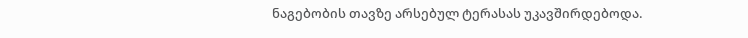ნაგებობის თავზე არსებულ ტერასას უკავშირდებოდა.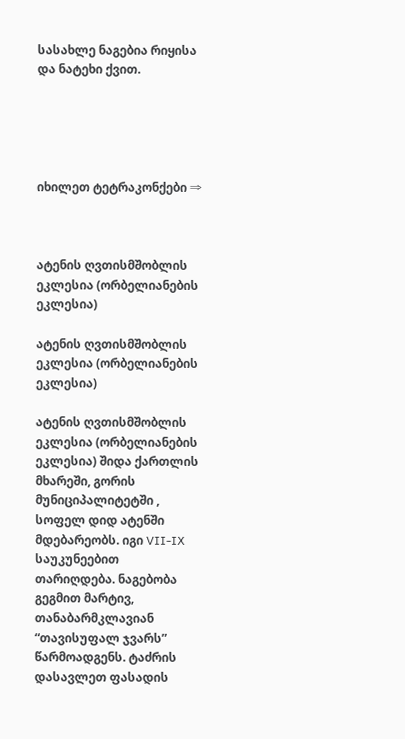სასახლე ნაგებია რიყისა და ნატეხი ქვით.





იხილეთ ტეტრაკონქები ⇒



ატენის ღვთისმშობლის ეკლესია (ორბელიანების ეკლესია)

ატენის ღვთისმშობლის ეკლესია (ორბელიანების ეკლესია)

ატენის ღვთისმშობლის ეკლესია (ორბელიანების ეკლესია) შიდა ქართლის მხარეში, გორის მუნიციპალიტეტში , სოფელ დიდ ატენში მდებარეობს. იგი VII-IX საუკუნეებით თარიღდება. ნაგებობა გეგმით მარტივ, თანაბარმკლავიან  “თავისუფალ ჯვარს” წარმოადგენს. ტაძრის დასავლეთ ფასადის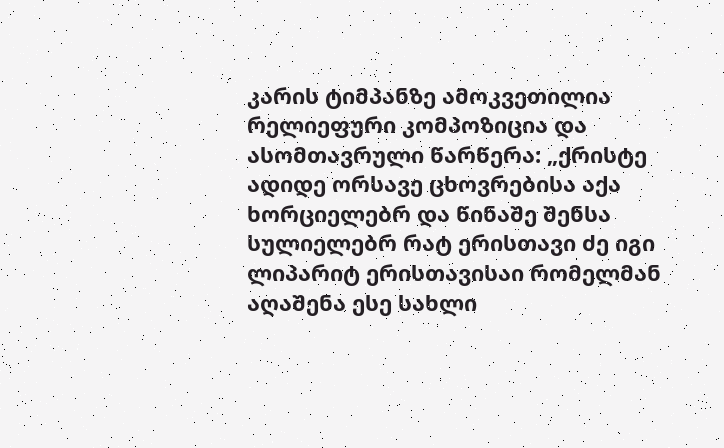კარის ტიმპანზე ამოკვეთილია რელიეფური კომპოზიცია და ასომთავრული წარწერა: „ქრისტე ადიდე ორსავე ცხოვრებისა აქა ხორციელებრ და წინაშე შენსა სულიელებრ რატ ერისთავი ძე იგი ლიპარიტ ერისთავისაი რომელმან აღაშენა ესე სახლი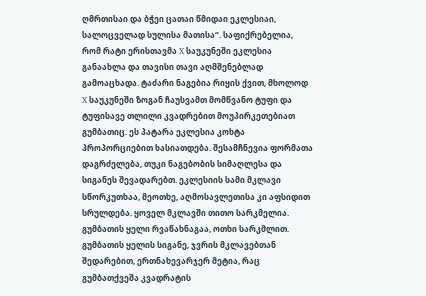ღმრთისაი და ბჭეი ცათაი წმიდაი ეკლესიაი, სალოცველად სულისა მათისა“. საფიქრებელია, რომ რატი ერისთავმა X საუკუნეში ეკლესია განაახლა და თავისი თავი აღმშენებლად გამოაცხადა. ტაძარი ნაგებია რიყის ქვით, მხოლოდ X საუკუნეში ზოგან ჩაუსვამთ მომწვანო ტუფი და ტუფისავე თლილი კვადრებით მოუპირკეთებიათ გუმბათიც. ეს პატარა ეკლესია კოხტა პროპორციებით ხასიათდება. შესამჩნევია ფორმათა დაგრძელება, თუკი ნაგებობის სიმაღლესა და სიგანეს შევადარებთ. ეკლესიის სამი მკლავი სწორკუთხაა, მეოთხე, აღმოსავლეთისა კი აფსიდით სრულდება. ყოველ მკლავში თითო სარკმელია. გუმბათის ყელი რვაწახნაგაა, ოთხი სარკმლით. გუმბათის ყელის სიგანე, ჯვრის მკლავებთან შედარებით, ერთნახევარჯერ მეტია, რაც გუმბათქვეშა კვადრატის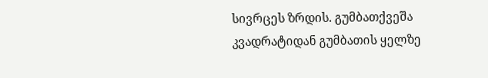სივრცეს ზრდის. გუმბათქვეშა კვადრატიდან გუმბათის ყელზე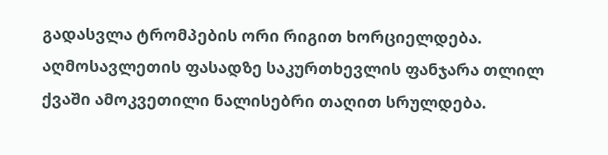გადასვლა ტრომპების ორი რიგით ხორციელდება. აღმოსავლეთის ფასადზე საკურთხევლის ფანჯარა თლილ ქვაში ამოკვეთილი ნალისებრი თაღით სრულდება.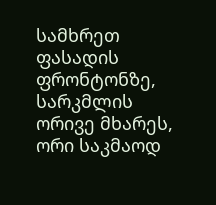სამხრეთ ფასადის ფრონტონზე, სარკმლის ორივე მხარეს, ორი საკმაოდ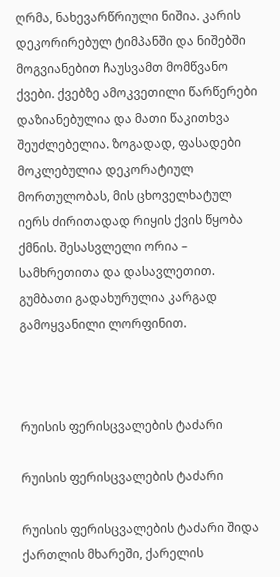ღრმა, ნახევარწრიული ნიშია. კარის დეკორირებულ ტიმპანში და ნიშებში მოგვიანებით ჩაუსვამთ მომწვანო ქვები. ქვებზე ამოკვეთილი წარწერები დაზიანებულია და მათი წაკითხვა შეუძლებელია. ზოგადად, ფასადები მოკლებულია დეკორატიულ მორთულობას, მის ცხოველხატულ იერს ძირითადად რიყის ქვის წყობა ქმნის. შესასვლელი ორია – სამხრეთითა და დასავლეთით. გუმბათი გადახურულია კარგად გამოყვანილი ლორფინით.



რუისის ფერისცვალების ტაძარი

რუისის ფერისცვალების ტაძარი

რუისის ფერისცვალების ტაძარი შიდა ქართლის მხარეში, ქარელის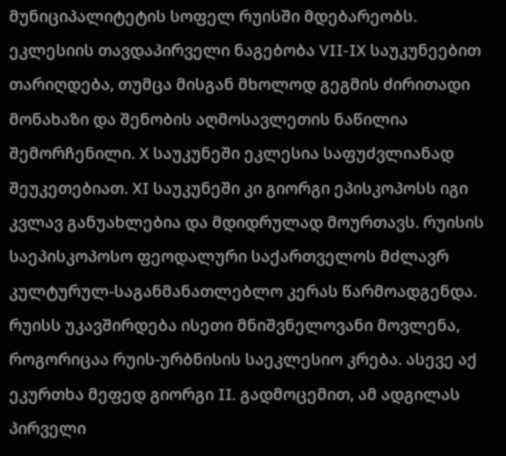მუნიციპალიტეტის სოფელ რუისში მდებარეობს. ეკლესიის თავდაპირველი ნაგებობა VII-IX საუკუნეებით თარიღდება, თუმცა მისგან მხოლოდ გეგმის ძირითადი მონახაზი და შენობის აღმოსავლეთის ნაწილია შემორჩენილი. X საუკუნეში ეკლესია საფუძვლიანად შეუკეთებიათ. XI საუკუნეში კი გიორგი ეპისკოპოსს იგი კვლავ განუახლებია და მდიდრულად მოურთავს. რუისის საეპისკოპოსო ფეოდალური საქართველოს მძლავრ კულტურულ-საგანმანათლებლო კერას წარმოადგენდა. რუისს უკავშირდება ისეთი მნიშვნელოვანი მოვლენა, როგორიცაა რუის-ურბნისის საეკლესიო კრება. ასევე აქ ეკურთხა მეფედ გიორგი II. გადმოცემით, ამ ადგილას პირველი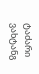ტაძარი ვახტანგ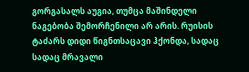გორგასალს აუგია, თუმცა მაშინდელი ნაგებობა შემორჩენილი არ არის. რუისის ტაძარს დიდი წიგნთსაცავი ჰქონდა, სადაც სადაც მრავალი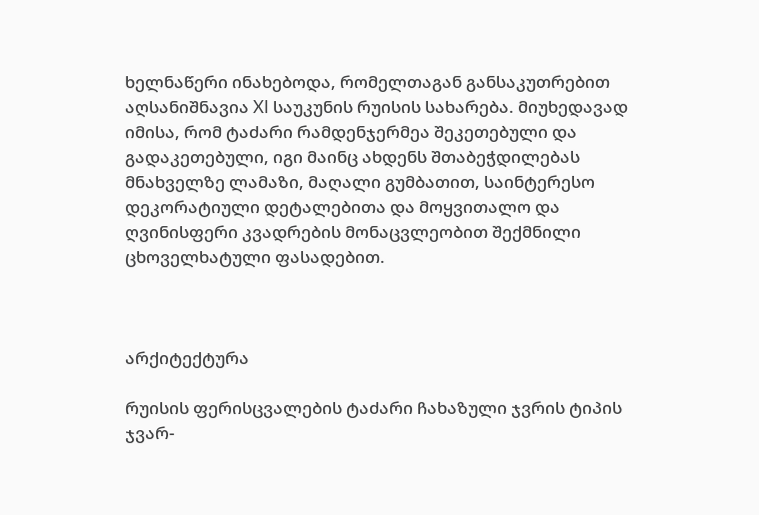ხელნაწერი ინახებოდა, რომელთაგან განსაკუთრებით აღსანიშნავია XI საუკუნის რუისის სახარება. მიუხედავად იმისა, რომ ტაძარი რამდენჯერმეა შეკეთებული და გადაკეთებული, იგი მაინც ახდენს შთაბეჭდილებას მნახველზე ლამაზი, მაღალი გუმბათით, საინტერესო დეკორატიული დეტალებითა და მოყვითალო და ღვინისფერი კვადრების მონაცვლეობით შექმნილი ცხოველხატული ფასადებით.



არქიტექტურა

რუისის ფერისცვალების ტაძარი ჩახაზული ჯვრის ტიპის ჯვარ-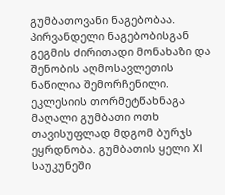გუმბათოვანი ნაგებობაა. პირვანდელი ნაგებობისგან გეგმის ძირითადი მონახაზი და შენობის აღმოსავლეთის ნაწილია შემორჩენილი. ეკლესიის თორმეტწახნაგა მაღალი გუმბათი ოთხ თავისუფლად მდგომ ბურჯს ეყრდნობა. გუმბათის ყელი XI საუკუნეში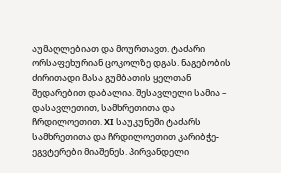აუმაღლებიათ და მოურთავთ. ტაძარი ორსაფეხურიან ცოკოლზე დგას. ნაგებობის ძირითადი მასა გუმბათის ყელთან შედარებით დაბალია. შესავლელი სამია – დასავლეთით, სამხრეთითა და ჩრდილოეთით. XI საუკუნეში ტაძარს სამხრეთითა და ჩრდილოეთით კარიბჭე-ეგვტერები მიაშენეს. პირვანდელი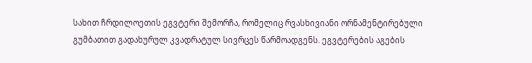სახით ჩრდილოეთის ეგვტერი შემორჩა, რომელიც რვასხივიანი ორნამენტირებული გუმბათით გადახურულ კვადრატულ სივრცეს წარმოადგენს. ეგვტერების აგების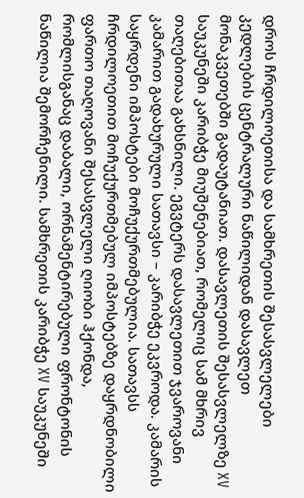დროს ჩრდილოეთისა და სამხრეთის შესასვლელები კედლების ცენტრალური ნაწილიდან დასავლეთ მონაკვეთებში გადაუტანიათ. დასავლეთის შესასვლელზე XV საუკუნეში კარიბჭე მიუშენებიათ, რომელიც სამ მხრივ თაღებითაა გახსნილი. ეგვტერს დასავლეთით ჯვაროვანი კამარით გადახურული სათავსი – კარიბჭე ეკვროდა. კამარის საყრდენი იმპოსტები მოჩუქურთმებულია. სათავსს ჩრდილოეთით მოჩუქურთმებულ იმპოსტებზე დაყრდნობილი ფართო თაღოვანი შესასვლელი ღიობი ჰქონდა, რომლისგანაც დაბალი, ორნამენტირებული ფრონტონის ნაწილია შემორჩენილი. სამხრეთის კარიბჭე XV საუკუნეში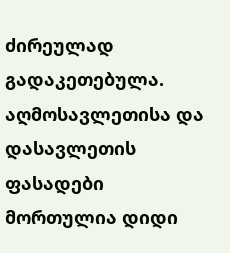ძირეულად გადაკეთებულა. აღმოსავლეთისა და დასავლეთის ფასადები მორთულია დიდი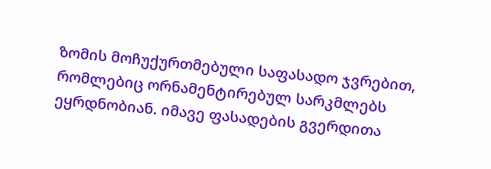ზომის მოჩუქურთმებული საფასადო ჯვრებით, რომლებიც ორნამენტირებულ სარკმლებს ეყრდნობიან. იმავე ფასადების გვერდითა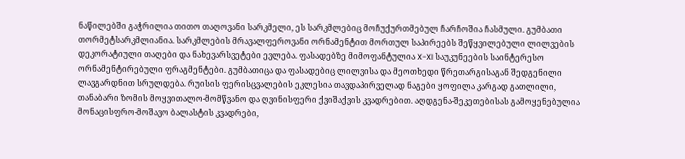ნაწილებში გაჭრილია თითო თაღოვანი სარკმელი, ეს სარკმლებიც მოჩუქურთმებულ ჩარჩოშია ჩასმული. გუმბათი თორმეტსარკმლიანია. სარკმლების მრავალფეროვანი ორნამენტით მორთულ საპირეებს შეწყვილებული ლილვების დეკორატიული თაღები და ნახევარსვეტები ევლება. ფასადებზე მიმოფანტულია X-XI საუკუნეების საინტერესო ორნამენტირებული ფრაგმენტები. გუმბათიცა და ფასადებიც ლილვისა და მეოთხედი წრეთარგისაგან შედგენილი ლავგარდნით სრულდება. რუისის ფერისცვალების ეკლესია თავდაპირველად ნაგები ყოფილა კარგად გათლილი, თანაბარი ზომის მოყვითალო-მომწვანო და ღვინისფერი ქვიშაქვის კვადრებით. აღდგენა-შეკეთებისას გამოყენებულია მონაცისფრო-მოშავო ბალასტის კვადრები,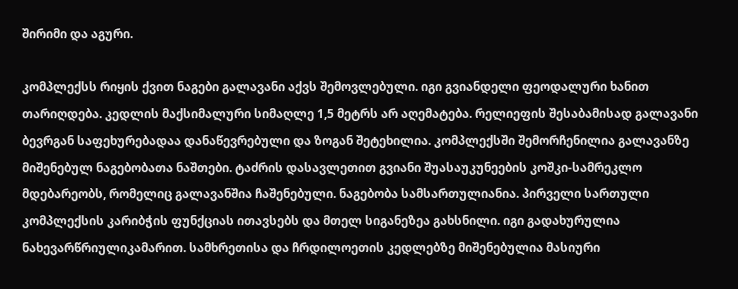შირიმი და აგური.

კომპლექსს რიყის ქვით ნაგები გალავანი აქვს შემოვლებული. იგი გვიანდელი ფეოდალური ხანით თარიღდება. კედლის მაქსიმალური სიმაღლე 1,5 მეტრს არ აღემატება. რელიეფის შესაბამისად გალავანი ბევრგან საფეხურებადაა დანაწევრებული და ზოგან შეტეხილია. კომპლექსში შემორჩენილია გალავანზე მიშენებულ ნაგებობათა ნაშთები. ტაძრის დასავლეთით გვიანი შუასაუკუნეების კოშკი-სამრეკლო მდებარეობს, რომელიც გალავანშია ჩაშენებული. ნაგებობა სამსართულიანია. პირველი სართული კომპლექსის კარიბჭის ფუნქციას ითავსებს და მთელ სიგანეზეა გახსნილი. იგი გადახურულია ნახევარწრიულიკამარით. სამხრეთისა და ჩრდილოეთის კედლებზე მიშენებულია მასიური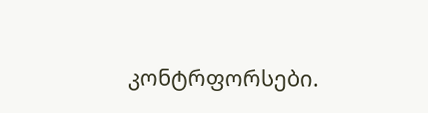კონტრფორსები.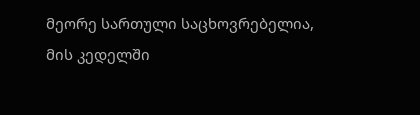მეორე სართული საცხოვრებელია, მის კედელში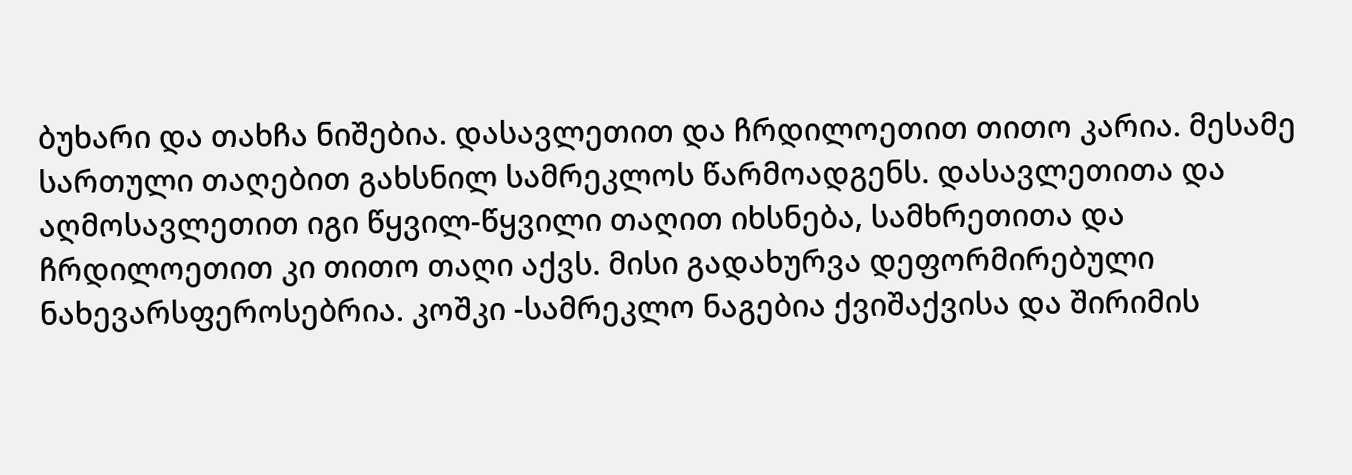ბუხარი და თახჩა ნიშებია. დასავლეთით და ჩრდილოეთით თითო კარია. მესამე სართული თაღებით გახსნილ სამრეკლოს წარმოადგენს. დასავლეთითა და აღმოსავლეთით იგი წყვილ-წყვილი თაღით იხსნება, სამხრეთითა და ჩრდილოეთით კი თითო თაღი აქვს. მისი გადახურვა დეფორმირებული ნახევარსფეროსებრია. კოშკი -სამრეკლო ნაგებია ქვიშაქვისა და შირიმის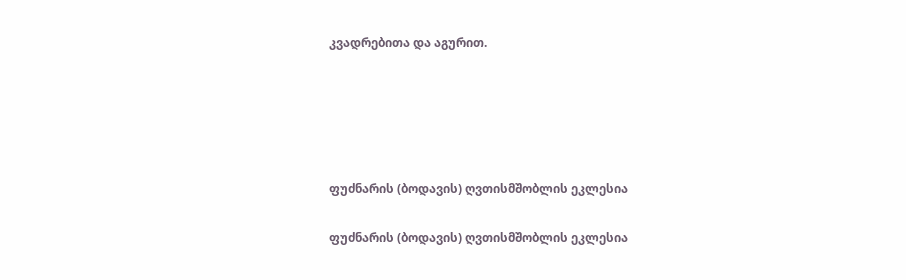კვადრებითა და აგურით.





ფუძნარის (ბოდავის) ღვთისმშობლის ეკლესია

ფუძნარის (ბოდავის) ღვთისმშობლის ეკლესია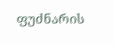ფუძნარის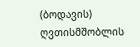(ბოდავის) ღვთისმშობლის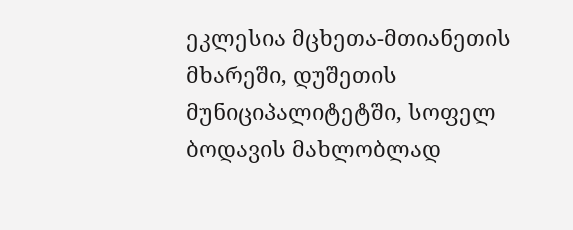ეკლესია მცხეთა-მთიანეთის მხარეში, დუშეთის მუნიციპალიტეტში, სოფელ ბოდავის მახლობლად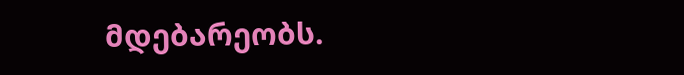მდებარეობს.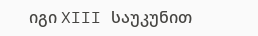იგი XIII საუკუნით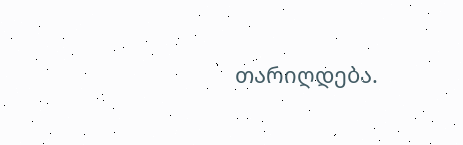თარიღდება.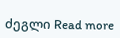ძეგლი Read more